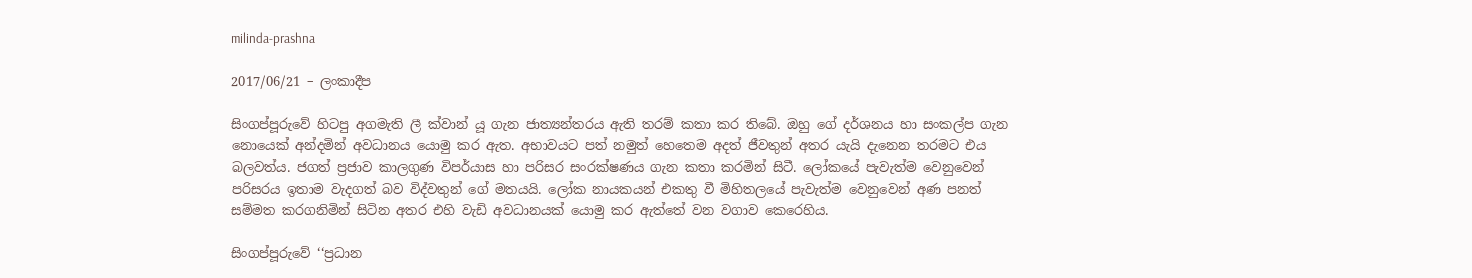milinda-prashna

2017/06/21 – ලංකාදීප

සිංගප්පූරුවේ හිටපු අගමැති ලී ක්වාන් යූ ගැන ජාත්‍යන්තරය ඇති තරම් කතා කර තිබේ. ඔහු ගේ දර්ශනය හා සංකල්ප ගැන නොයෙක් අන්දමින් අවධානය යොමු කර ඇත. අභාවයට පත් නමුත් හෙතෙම අදත් ජීවතුන් අතර යැයි දැනෙන තරමට එය බලවත්ය. ජගත් ප්‍රජාව කාලගුණ විපර්යාස හා පරිසර සංරක්ෂණය ගැන කතා කරමින් සිටී. ලෝකයේ පැවැත්ම වෙනුවෙන් පරිසරය ඉතාම වැදගත් බව විද්වතුන් ගේ මතයයි. ලෝක නායකයන් එකතු වී මිහිතලයේ පැවැත්ම වෙනුවෙන් අණ පනත් සම්මත කරගනිමින් සිටින අතර එහි වැඩි අවධානයක් යොමු කර ඇත්තේ වන වගාව කෙරෙහිය.

සිංගප්පූරුවේ ‘‘ප්‍රධාන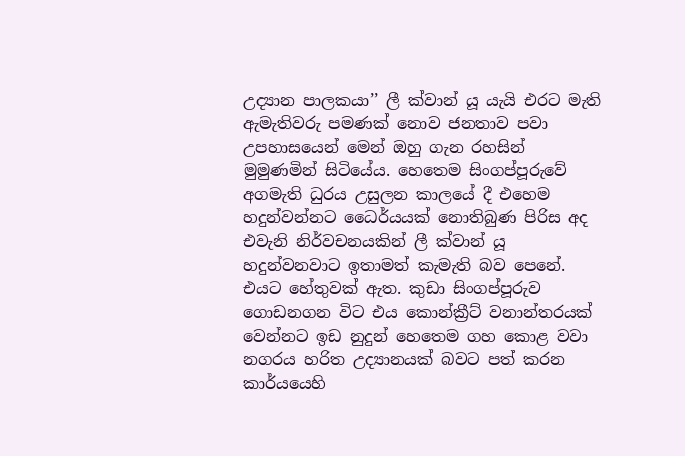උද්‍යාන පාලකයා’’ ලී ක්වාන් යූ යැයි එරට මැති ඇමැතිවරු පමණක් නොව ජනතාව පවා උපහාසයෙන් මෙන් ඔහු ගැන රහසින් මුමුණමින් සිටියේය. හෙතෙම සිංගප්පූරුවේ අගමැති ධුරය උසුලන කාලයේ දී එහෙම හදුන්වන්නට ධෛර්යයක් නොතිබුණ පිරිස අද එවැනි නිර්වචනයකින් ලී ක්වාන් යූ හදුන්වනවාට ඉතාමත් කැමැති බව පෙනේ. එයට හේතුවක් ඇත. කුඩා සිංගප්පූරුව ගොඩනගන විට එය කොන්ක්‍රීට් වනාන්තරයක් වෙන්නට ඉඩ නුදුන් හෙතෙම ගහ කොළ වවා නගරය හරිත උද්‍යානයක් බවට පත් කරන කාර්යයෙහි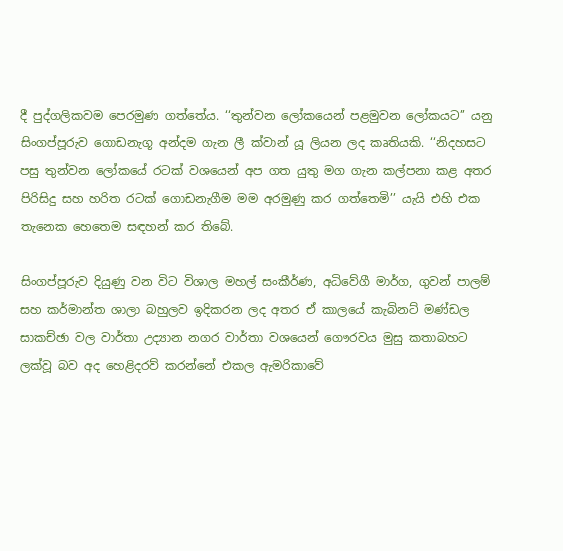දී පුද්ගලිකවම පෙරමුණ ගත්තේය. ‘‘තුන්වන ලෝකයෙන් පළමුවන ලෝකයට’’ යනු සිංගප්පූරුව ගොඩනැගූ අන්දම ගැන ලී ක්වාන් යූ ලියන ලද කෘතියකි. ‘‘නිදහසට පසු තුන්වන ලෝකයේ රටක් වශයෙන් අප ගත යුතු මග ගැන කල්පනා කළ අතර පිරිසිදු සහ හරිත රටක් ගොඩනැගීම මම අරමුණු කර ගත්තෙමි’’ යැයි එහි එක තැනෙක හෙතෙම සඳහන් කර තිබේ.

සිංගප්පූරුව දියුණු වන විට විශාල මහල් සංකීර්ණ, අධිවේගී මාර්ග, ගුවන් පාලම් සහ කර්මාන්ත ශාලා බහුලව ඉදිකරන ලද අතර ඒ කාලයේ කැබිනට් මණ්ඩල සාකච්ඡා වල වාර්තා උද්‍යාන නගර වාර්තා වශයෙන් ගෞරවය මුසු කතාබහට ලක්වූ බව අද හෙළිදරව් කරන්නේ එකල ඇමරිකාවේ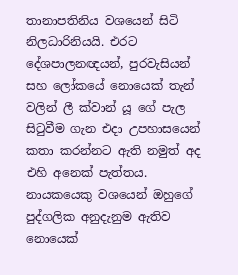තානාපතිනිය වශයෙන් සිටි  නිලධාරිනියයි. එරට දේශපාලනඥයන්, පුරවැසියන් සහ ලෝකයේ නොයෙක් තැන් වලින් ලී ක්වාන් යූ ගේ පැල සිටුවීම ගැන එදා උපහාසයෙන් කතා කරන්නට ඇති නමුත් අද එහි අනෙක් පැත්තය. නායකයෙකු වශයෙන් ඔහුගේ පුද්ගලික අනුදැනුම ඇතිව නොයෙක්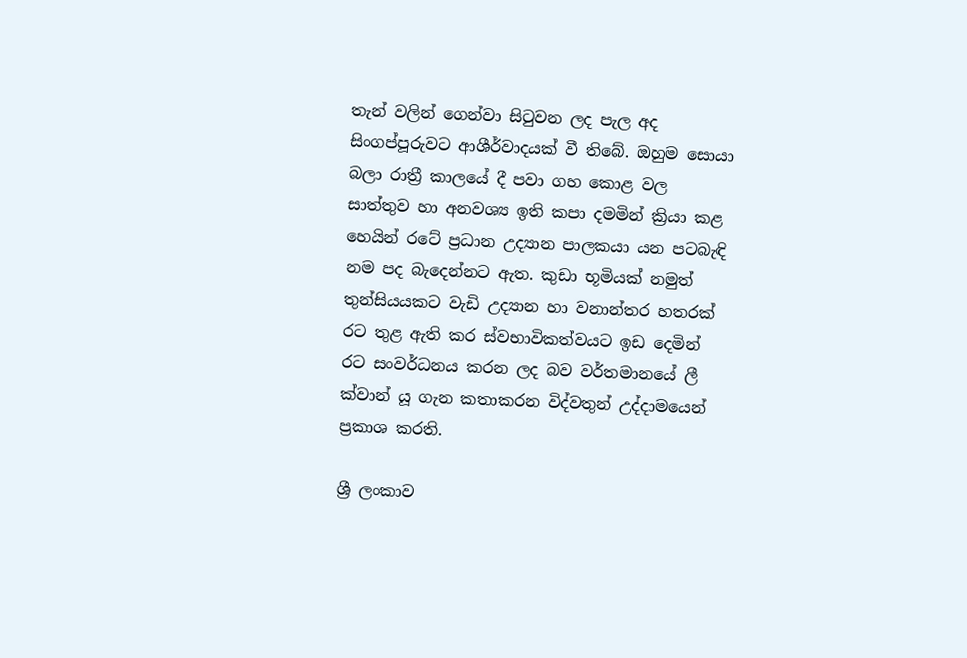තැන් වලින් ගෙන්වා සිටුවන ලද පැල අද සිංගප්පූරුවට ආශීර්වාදයක් වී තිබේ. ඔහුම සොයා බලා රාත්‍රී කාලයේ දී පවා ගහ කොළ වල සාත්තුව හා අනවශ්‍ය ඉති කපා දමමින් ක්‍රියා කළ හෙයින් රටේ ප්‍රධාන උද්‍යාන පාලකයා යන පටබැඳි නම පද බැදෙන්නට ඇත. කුඩා භූමියක් නමුත් තුන්සියයකට වැඩි උද්‍යාන හා වනාන්තර හතරක් රට තුළ ඇති කර ස්වභාවිකත්වයට ඉඩ දෙමින් රට සංවර්ධනය කරන ලද බව වර්තමානයේ ලී ක්වාන් යූ ගැන කතාකරන විද්වතුන් උද්දාමයෙන් ප්‍රකාශ කරති.

ශ්‍රී ලංකාව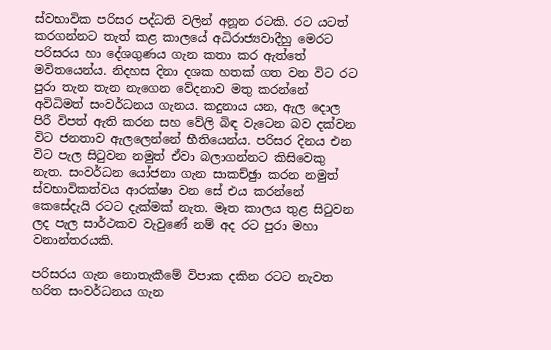ස්වභාවික පරිසර පද්ධති වලින් අනූන රටකි. රට යටත් කරගන්නට තැත් කළ කාලයේ අධිරාජ්‍යවාදීහු මෙරට පරිසරය හා දේශගුණය ගැන කතා කර ඇත්තේ මවිතයෙන්ය. නිදහස දිනා දශක හතක් ගත වන විට රට පුරා තැන තැන නැගෙන වේදනාව මතු කරන්නේ අවිධිමත් සංවර්ධනය ගැනය. කදුනාය යන, ඇල දොල පිරී විපත් ඇති කරන සහ වේලි බිඳ වැටෙන බව දක්වන විට ජනතාව ඇලලෙන්නේ භීතියෙන්ය. පරිසර දිනය එන විට පැල සිටුවන නමුත් ඒවා බලාගන්නට කිසිවෙකු නැත. සංවර්ධන යෝජනා ගැන සාකච්ඡුා කරන නමුත් ස්වභාවිකත්වය ආරක්ෂා වන සේ එය කරන්නේ කෙසේදැයි රටට දැක්මක් නැත. මෑත කාලය තුළ සිටුවන ලද පැල සාර්ථකව වැවුණේ නම් අද රට පුරා මහා වනාන්තරයකි.

පරිසරය ගැන නොතැකීමේ විපාක දකින රටට නැවත හරිත සංවර්ධනය ගැන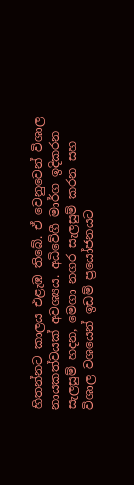හිතන්නට කාලය එළැඹ තිබේ. ඒ වෙනුවෙන් විශාල නායකත්වයක් අවශ්‍යය. අධිවේගී මාර්ග ඉදිකරන සැලසුම් හදන, මෙගා නගර සැලසුම් කරන සහ විශාල වශයෙන් ඉඩම් ප්‍රයෝජනයට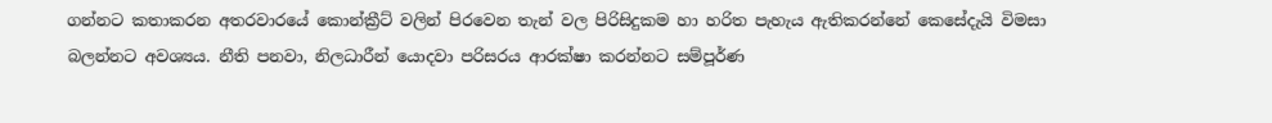ගන්නට කතාකරන අතරවාරයේ කොන්ක්‍රීට් වලින් පිරවෙන තැන් වල පිරිසිදුකම හා හරිත පැහැය ඇතිකරන්නේ කෙසේදැයි විමසා බලන්නට අවශ්‍යය. නීති පනවා, නිලධාරීන් යොදවා පරිසරය ආරක්ෂා කරන්නට සම්පූර්ණ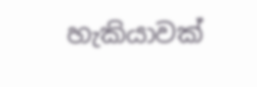හැකියාවක්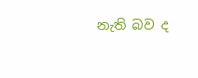නැති බව ද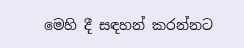මෙහි දී සඳහන් කරන්නට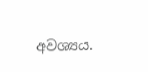අවශ්‍යය.